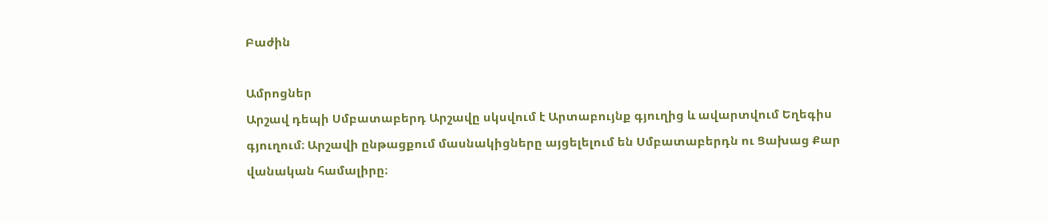Բաժին

Ամրոցներ
Արշավ դեպի Սմբատաբերդ Արշավը սկսվում է Արտաբույնք գյուղից և ավարտվում Եղեգիս գյուղում։ Արշավի ընթացքում մասնակիցները այցելելում են Սմբատաբերդն ու Ցախաց Քար վանական համալիրը։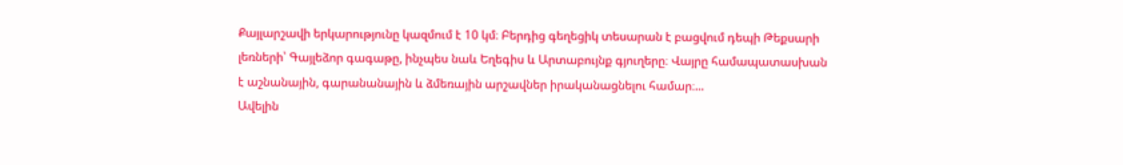Քայլարշավի երկարությունը կազմում է 10 կմ։ Բերդից գեղեցիկ տեսարան է բացվում դեպի Թեքսարի լեռների՝ Գայլեձոր գագաթը, ինչպես նաև Եղեգիս և Արտաբույնք գյուղերը։ Վայրը համապատասխան է աշնանային, գարանանային և ձմեռային արշավներ իրականացնելու համար։...
Ավելին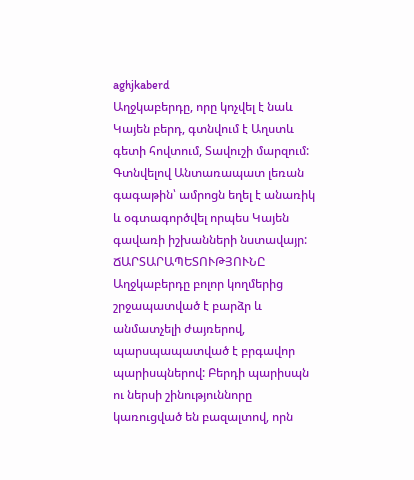aghjkaberd
Աղջկաբերդը, որը կոչվել է նաև Կայեն բերդ, գտնվում է Աղստև գետի հովտում, Տավուշի մարզում: Գտնվելով Անտառապատ լեռան գագաթին՝ ամրոցն եղել է անառիկ և օգտագործվել որպես Կայեն գավառի իշխանների նստավայր: ՃԱՐՏԱՐԱՊԵՏՈՒԹՅՈՒՆԸ Աղջկաբերդը բոլոր կողմերից շրջապատված է բարձր և անմատչելի ժայռերով, պարսպապատված է բրգավոր պարիսպներով: Բերդի պարիսպն ու ներսի շինություննորը կառուցված են բազալտով, որն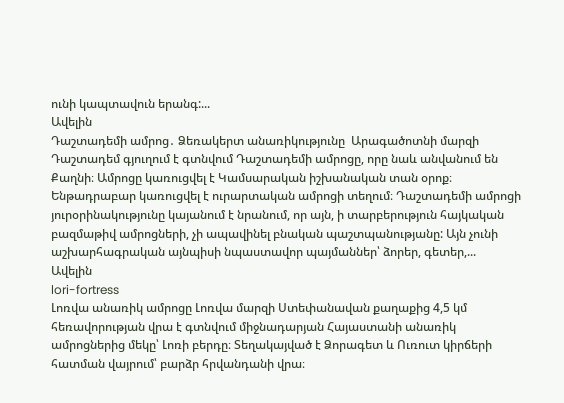ունի կապտավուն երանգ:...
Ավելին
Դաշտադեմի ամրոց․ Ձեռակերտ անառիկությունը  Արագածոտնի մարզի Դաշտադեմ գյուղում է գտնվում Դաշտադեմի ամրոցը, որը նաև անվանում են Քաղնի։ Ամրոցը կառուցվել է Կամսարական իշխանական տան օրոք։ Ենթադրաբար կառուցվել է ուրարտական ամրոցի տեղում։ Դաշտադեմի ամրոցի յուրօրինակությունը կայանում է նրանում, որ այն, ի տարբերություն հայկական բազմաթիվ ամրոցների, չի ապավինել բնական պաշտպանությանը: Այն չունի աշխարհագրական այնպիսի նպաստավոր պայմաններ՝ ձորեր, գետեր,...
Ավելին
lori-fortress
Լոռվա անառիկ ամրոցը Լոռվա մարզի Ստեփանավան քաղաքից 4,5 կմ հեռավորության վրա է գտնվում միջնադարյան Հայաստանի անառիկ ամրոցներից մեկը՝ Լոռի բերդը։ Տեղակայված է Ձորագետ և Ուռուտ կիրճերի հատման վայրում՝ բարձր հրվանդանի վրա։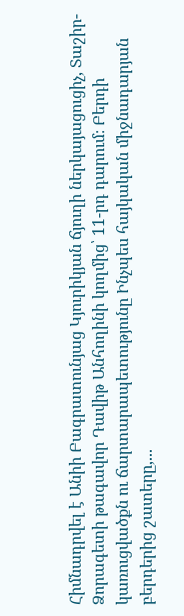Հիմնադրվել է Անիի Բագրատունյաց Կյուրիկյան ճյուղի ներկայացուցիչ, Տաշիր- Ձորագետի թագավոր Դավիթ Անհողինի կողմից՝ 11-րդ դարում։ Բերդի կառուցվածքն ու ճարտարապետությունը Ինչպես հայկական միջնադարյան բերդերից շատերը,...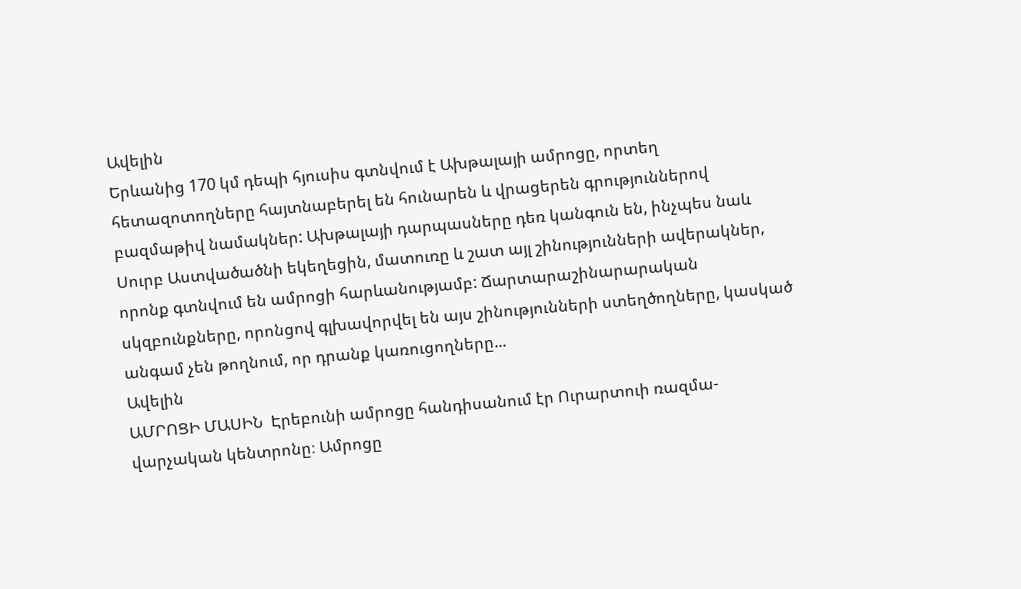Ավելին
Երևանից 170 կմ դեպի հյուսիս գտնվում է Ախթալայի ամրոցը, որտեղ հետազոտողները հայտնաբերել են հունարեն և վրացերեն գրություններով բազմաթիվ նամակներ: Ախթալայի դարպասները դեռ կանգուն են, ինչպես նաև Սուրբ Աստվածածնի եկեղեցին, մատուռը և շատ այլ շինությունների ավերակներ, որոնք գտնվում են ամրոցի հարևանությամբ: Ճարտարաշինարարական սկզբունքները, որոնցով գլխավորվել են այս շինությունների ստեղծողները, կասկած անգամ չեն թողնում, որ դրանք կառուցողները...
Ավելին
ԱՄՐՈՑԻ ՄԱՍԻՆ  Էրեբունի ամրոցը հանդիսանում էր Ուրարտուի ռազմա-վարչական կենտրոնը։ Ամրոցը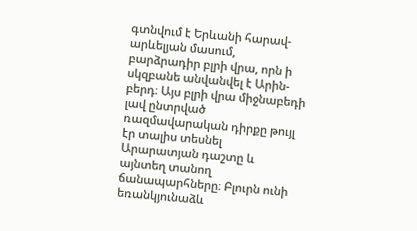գտնվում է Երևանի հարավ-արևելյան մասում, բարձրադիր բլրի վրա, որն ի սկզբանե անվանվել է Արին-բերդ։ Այս բլրի վրա միջնաբեդի լավ ընտրված ռազմավարական դիրքը թույլ էր տալիս տեսնել Արարատյան դաշտը և այնտեղ տանող ճանապարհները։ Բլուրն ունի եռանկյունաձև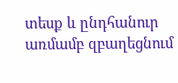տեսք և ընդհանուր առմամբ զբաղեցնում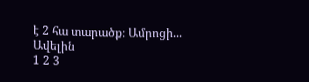է 2 հա տարածք։ Ամրոցի...
Ավելին
1 2 3